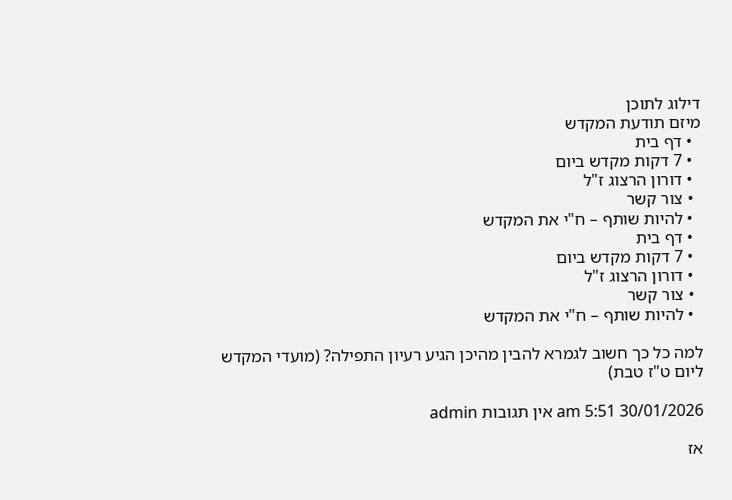דילוג לתוכן
מיזם תודעת המקדש
  • דף בית
  • 7 דקות מקדש ביום
  • דורון הרצוג ז"ל
  • צור קשר
  • להיות שותף – ח"י את המקדש
  • דף בית
  • 7 דקות מקדש ביום
  • דורון הרצוג ז"ל
  • צור קשר
  • להיות שותף – ח"י את המקדש

למה כל כך חשוב לגמרא להבין מהיכן הגיע רעיון התפילה? (מועדי המקדש ליום ט"ז טבת)

30/01/2026 5:51 am אין תגובות admin

אז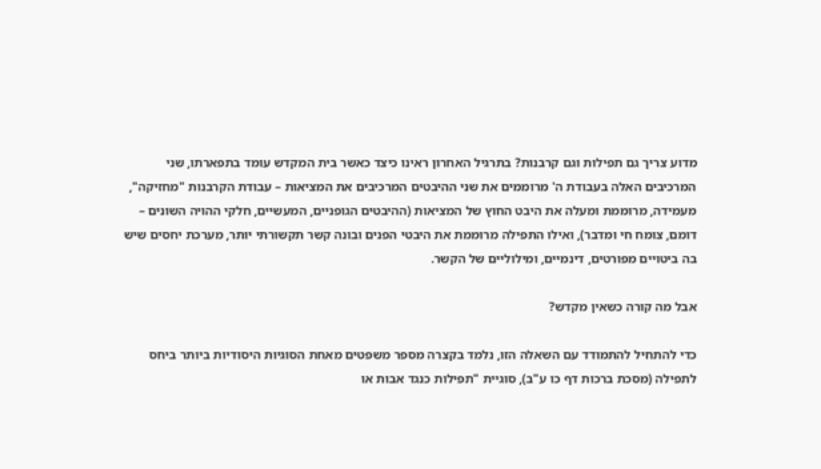מדוע צריך גם תפילות וגם קרבנות? בתרגיל האחרון ראינו כיצד כאשר בית המקדש עומד בתפארתו, שני המרכיבים האלה בעבודת ה' מרוממים את שני ההיבטים המרכיבים את המציאות – עבודת הקרבנות "מחזיקה", מעמידה, מרוממת ומעלה את היבט החוץ של המציאות (ההיבטים הגופניים, המעשיים, חלקי ההויה השונים – דומם, צומח חי ומדבר), ואילו התפילה מרוממת את היבטי הפנים ובונה קשר תקשורתי יותר, מערכת יחסים שיש בה ביטויים מפורטים, דינמיים, ומילוליים של הקשר.

אבל מה קורה כשאין מקדש?

כדי להתחיל להתמודד עם השאלה הזו, נלמד בקצרה מספר משפטים מאחת הסוגיות היסודיות ביותר ביחס לתפילה (מסכת ברכות דף כו ע"ב), סוגיית "תפילות כנגד אבות או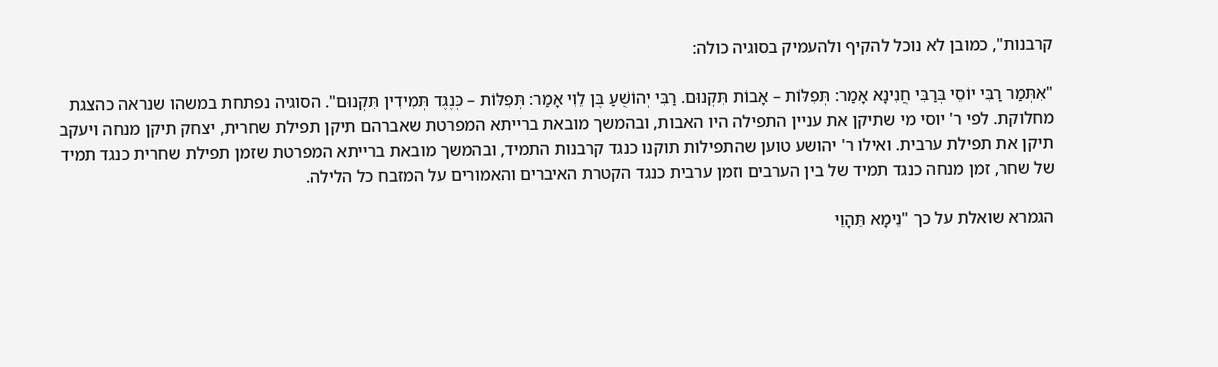קרבנות", כמובן לא נוכל להקיף ולהעמיק בסוגיה כולה:

"אִתְּמַר רַבִּי יוֹסֵי בְּרַבִּי חֲנִינָא אָמַר: תְּפִלּוֹת – אָבוֹת תִּקְנוּם. רַבִּי יְהוֹשֻׁעַ בֶּן לֵוִי אָמַר: תְּפִלּוֹת – כְּנֶגֶד תְּמִידִין תִּקְנוּם". הסוגיה נפתחת במשהו שנראה כהצגת מחלוקת. לפי ר' יוסי מי שתיקן את עניין התפילה היו האבות, ובהמשך מובאת ברייתא המפרטת שאברהם תיקן תפילת שחרית, יצחק תיקן מנחה ויעקב תיקן את תפילת ערבית. ואילו ר' יהושע טוען שהתפילות תוקנו כנגד קרבנות התמיד, ובהמשך מובאת ברייתא המפרטת שזמן תפילת שחרית כנגד תמיד של שחר, זמן מנחה כנגד תמיד של בין הערבים וזמן ערבית כנגד הקטרת האיברים והאמורים על המזבח כל הלילה.

הגמרא שואלת על כך "נֵימָא תֵּהָוֵי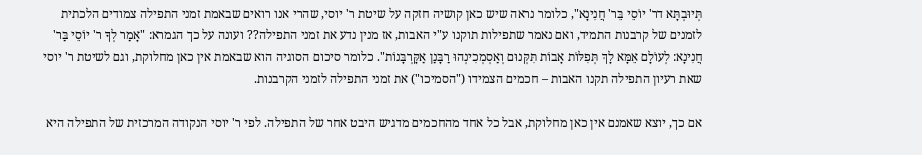תְּיוּבְתָּא דר' יוֹסֵי בֵּר' חֲנִינָא", כלומר נראה שיש כאן קושיה חזקה על שיטת ר' יוסי, שהרי אנו רואים שבאמת זמני התפילה צמודים הלכתית לזמנים של קרבנות התמיד, ואם נאמר שתפילות תוקנו ע"י האבות, אז מנין נדע את זמני התפילה?? ועונה על כך הגמרא: "אָמַר לְךָ ר' יוֹסֵי בַּר' חֲנִינָא: לְעוֹלָם אֵמָּא לָךְ תְּפִלּוֹת אָבוֹת תִּקְּנוּם וְאַסְמְכִינְהוּ רַבָּנַן אַקָּרְבָּנוֹת". כלומר סיכום הסוגיה הוא שבאמת אין כאן מחלוקת, וגם לשיטת ר' יוסי שאת רעיון התפילה תקנו האבות – חכמים הצמידו ("הסמיכו") את זמני התפילה לזמני הקרבנות.

אם כך, יוצא שאמנם אין כאן מחלוקת, אבל כל אחד מהחכמים מדגיש היבט אחר של התפילה. לפי ר' יוסי הנקודה המרכזית של התפילה היא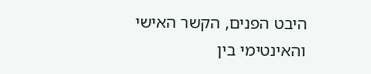היבט הפנים, הקשר האישי והאינטימי בין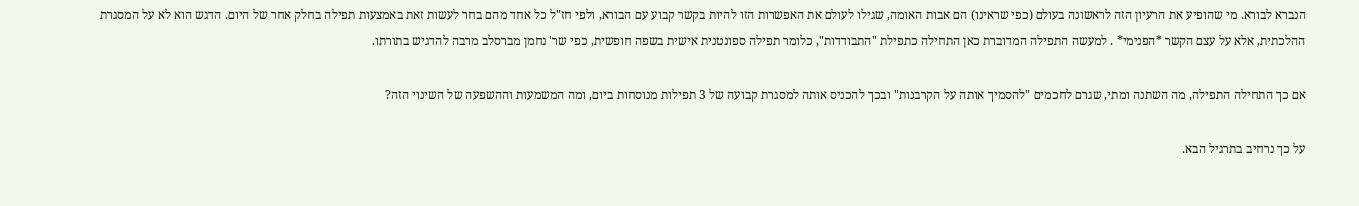הנברא לבורא. מי שהופיע את הרעיון הזה לראשונה בעולם (כפי שראינו) הם אבות האומה, שגילו לעולם את האפשרות הזו להיות בקשר קבוע עם הבורא, ולפי חז"ל כל אחד מהם בחר לעשות זאת באמצעות תפילה בחלק אחר של היום. הדגש הוא לא על המסגרת ההלכתית, אלא על עצם הקשר *הפנימי* . למעשה התפילה המדוברת כאן התחילה כתפילת "התבודדות", כלומר תפילה ספונטנית אישית בשפה חופשית, כפי שר' נחמן מברסלב מרבה להדגיש בתורתו.

אם כך התחילה התפילה, מה השתנה ומתי, שגרם לחכמים "להסמיך אותה על הקרבנות" ובכך להכניס אותה למסגרת קבועה של 3 תפילות מנוסחות ביום, ומה המשמעות וההשפעה של השינוי הזה?

על כך נרחיב בתרגיל הבא.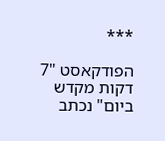***

הפודקאסט "7 דקות מקדש ביום" נכתב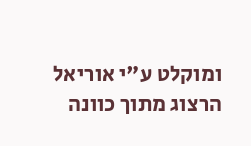ומוקלט ע"י אוריאל הרצוג מתוך כוונה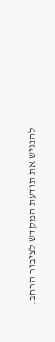להנגיש את תודעת המקדש לציבור הרחב.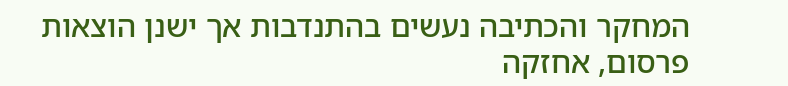המחקר והכתיבה נעשים בהתנדבות אך ישנן הוצאות פרסום, אחזקה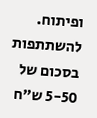ופיתוח. להשתתפות בסכום של 5-50 ש"ח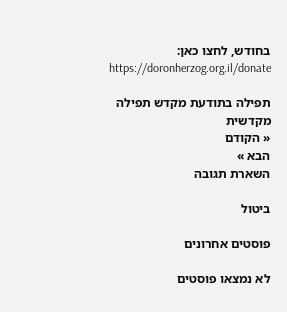בחודש, לחצו כאן: https://doronherzog.org.il/donate

תפילה בתודעת מקדש תפילה מקדשית
« הקודם
הבא »
השארת תגובה

ביטול

פוסטים אחרונים

לא נמצאו פוסטים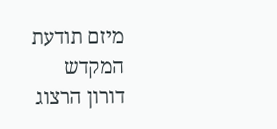מיזם תודעת המקדש
דורון הרצוג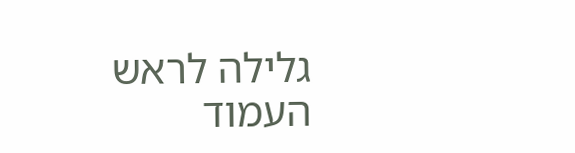גלילה לראש העמוד